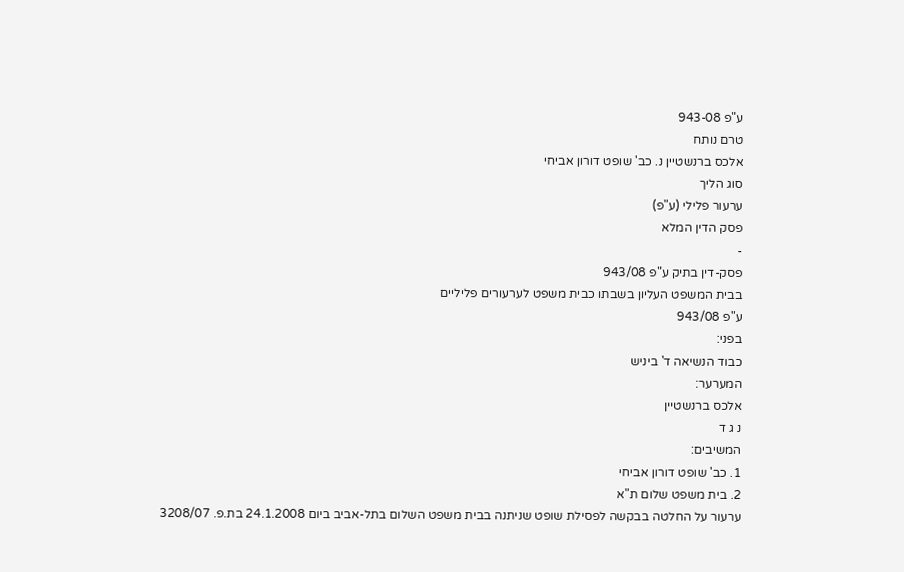ע"פ 943-08
טרם נותח
אלכס ברנשטיין נ. כב' שופט דורון אביחי
סוג הליך
ערעור פלילי (ע"פ)
פסק הדין המלא
-
פסק-דין בתיק ע"פ 943/08
בבית המשפט העליון בשבתו כבית משפט לערעורים פליליים
ע"פ 943/08
בפני:
כבוד הנשיאה ד' ביניש
המערער:
אלכס ברנשטיין
נ ג ד
המשיבים:
1. כב' שופט דורון אביחי
2. בית משפט שלום ת"א
ערעור על החלטה בבקשה לפסילת שופט שניתנה בבית משפט השלום בתל-אביב ביום 24.1.2008 בת.פ. 3208/07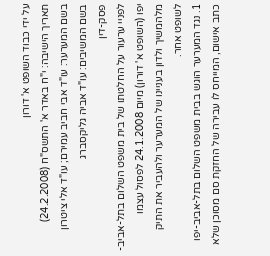על ידי כבוד השופט א' דורון
תאריך הישיבה: י"ח באדר א' התשס"ח (24.2.2008)
בשם המערער: עו"ד אבי חביב עמירם; עו"ד אלי ציטרון
בשם המשיבים: עו"ד אביה גליקסברג
פסק-דין
לפניי ערעור על החלטתו של בית משפט השלום בתל-אביב-יפו (השופט א' דורון) מיום 24.1.2008 לפסול עצמו מלהמשיך ולדון בעניינו של המערער ולהעביר את התיק לשופט אחר.
1. נגד המערער הוגש בבית משפט השלום בתל-אביב-יפו כתב אישום, המייחס לו עבירה של החזקת סם מסוכן שלא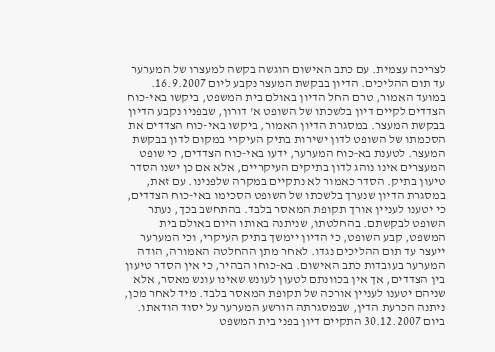לצריכה עצמית. עם כתב האישום הוגשה בקשה למעצרו של המערער עד תום ההליכים. הדיון בבקשת המעצר נקבע ליום 16.9.2007. במועד האמור, טרם החל הדיון באולם בית המשפט, ביקשו באי-כוח הצדדים לקיים דיון בלשכתו של השופט א' דורון, שבפניו נקבע הדיון בבקשת המעצר. במסגרת הדיון האמור, ביקשו באי-כוח הצדדים את הסכמתו של השופט לדון ישירות בתיק העיקרי במקום לדון בבקשת המעצר. לטענת בא-כוח המערער, ידעו באי-כוח הצדדים, כי שופט המעצרים אינו נוהג לדון בתיקים העיקריים, אלא אם כן ישנו הסדר טיעון בתיק. הסדר כאמור לא נתקיים במקרה שלפנינו. עם זאת, במסגרת הדיון שנערך בלשכתו של השופט הסכימו באי-כוח הצדדים, כי יטענו לעניין אורך תקופת המאסר בלבד. בהתחשב בכך, נעתר השופט לבקשתם. בהחלטתו, שניתנה באותו היום באולם בית המשפט, קבע השופט, כי הדיון יימשך בתיק העיקרי, וכי המערער ייעצר עד תום ההליכים נגדו. לאחר מתן ההחלטה האמורה, הודה המערער בעובדות כתב האישום. בא-כוחו הבהיר, כי אין הסדר טיעון בין הצדדים, אך אין בכוונתם לטעון לעונש שאינו עונש מאסר, אלא שניהם יטענו לעניין אורכה של תקופת המאסר בלבד. מיד לאחר מכן, ניתנה הכרעת הדין, שבמסגרתה הורשע המערער על יסוד הודאתו.
ביום 30.12.2007 התקיים דיון בפני בית המשפט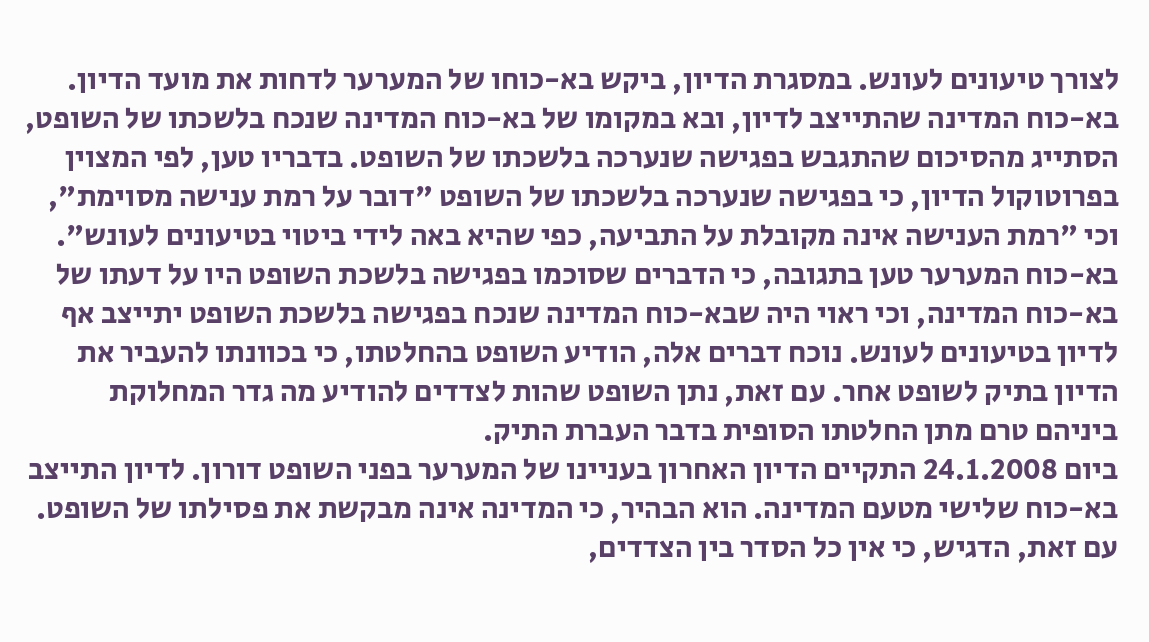לצורך טיעונים לעונש. במסגרת הדיון, ביקש בא-כוחו של המערער לדחות את מועד הדיון. בא-כוח המדינה שהתייצב לדיון, ובא במקומו של בא-כוח המדינה שנכח בלשכתו של השופט, הסתייג מהסיכום שהתגבש בפגישה שנערכה בלשכתו של השופט. בדבריו טען, לפי המצוין בפרוטוקול הדיון, כי בפגישה שנערכה בלשכתו של השופט "דובר על רמת ענישה מסוימת", וכי "רמת הענישה אינה מקובלת על התביעה, כפי שהיא באה לידי ביטוי בטיעונים לעונש". בא-כוח המערער טען בתגובה, כי הדברים שסוכמו בפגישה בלשכת השופט היו על דעתו של בא-כוח המדינה, וכי ראוי היה שבא-כוח המדינה שנכח בפגישה בלשכת השופט יתייצב אף לדיון בטיעונים לעונש. נוכח דברים אלה, הודיע השופט בהחלטתו, כי בכוונתו להעביר את הדיון בתיק לשופט אחר. עם זאת, נתן השופט שהות לצדדים להודיע מה גדר המחלוקת ביניהם טרם מתן החלטתו הסופית בדבר העברת התיק.
ביום 24.1.2008 התקיים הדיון האחרון בעניינו של המערער בפני השופט דורון. לדיון התייצב בא-כוח שלישי מטעם המדינה. הוא הבהיר, כי המדינה אינה מבקשת את פסילתו של השופט. עם זאת, הדגיש, כי אין כל הסדר בין הצדדים,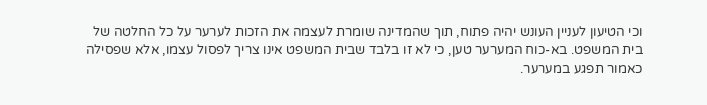וכי הטיעון לעניין העונש יהיה פתוח, תוך שהמדינה שומרת לעצמה את הזכות לערער על כל החלטה של בית המשפט. בא-כוח המערער טען, כי לא זו בלבד שבית המשפט אינו צריך לפסול עצמו, אלא שפסילה כאמור תפגע במערער.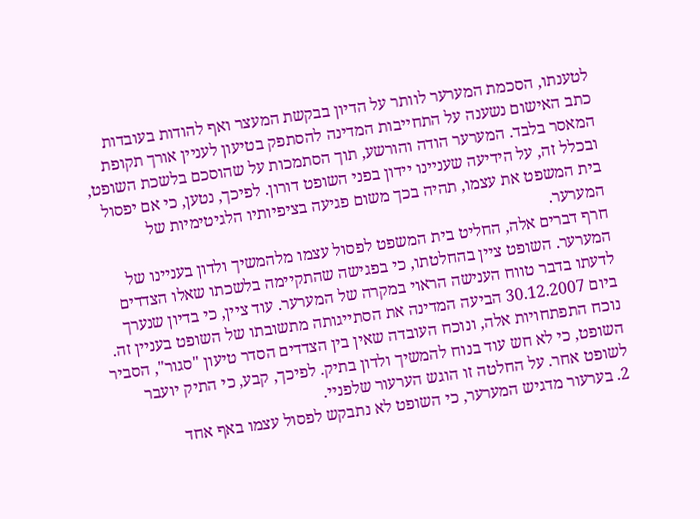לטענתו, הסכמת המערער לוותר על הדיון בבקשת המעצר ואף להודות בעובדות כתב האישום נשענה על התחייבות המדינה להסתפק בטיעון לעניין אורך תקופת המאסר בלבד. המערער הודה והורשע, תוך הסתמכות על שהוסכם בלשכת השופט, ובכלל זה, על הידיעה שעניינו יידון בפני השופט דורון. לפיכך, נטען, כי אם יפסול בית המשפט את עצמו, תהיה בכך משום פגיעה בציפיותיו הלגיטימיות של המערער.
חרף דברים אלה, החליט בית המשפט לפסול עצמו מלהמשיך ולדון בעניינו של המערער. השופט ציין בהחלטתו, כי בפגישה שהתקיימה בלשכתו שאלו הצדדים לדעתו בדבר טווח הענישה הראוי במקרה של המערער. עוד ציין, כי בדיון שנערך ביום 30.12.2007 הביעה המדינה את הסתייגותה מתשובתו של השופט בעניין זה. נוכח התפתחויות אלה, ונוכח העובדה שאין בין הצדדים הסדר טיעון "סגור", הסביר השופט, כי לא חש עוד בנוח להמשיך ולדון בתיק. לפיכך, קבע, כי התיק יועבר לשופט אחר. על החלטה זו הוגש הערעור שלפניי.
2. בערעור מדגיש המערער, כי השופט לא נתבקש לפסול עצמו באף אחד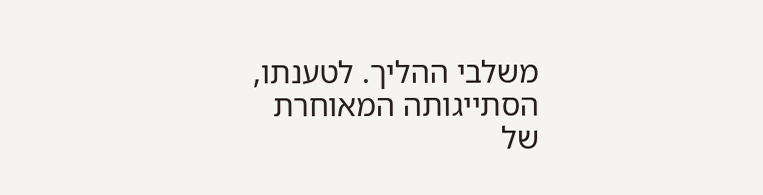משלבי ההליך. לטענתו, הסתייגותה המאוחרת של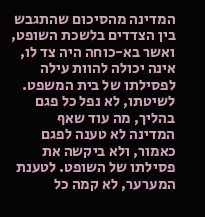המדינה מהסיכום שהתגבש בין הצדדים בלשכת השופט, ואשר בא-כוחה היה צד לו, אינה יכולה להוות עילה לפסילתו של בית המשפט. לשיטתו, לא נפל כל פגם בהליך, מה עוד שאף המדינה לא טענה לפגם כאמור, ולא ביקשה את פסילתו של השופט. לטענת המערער, לא קמה כל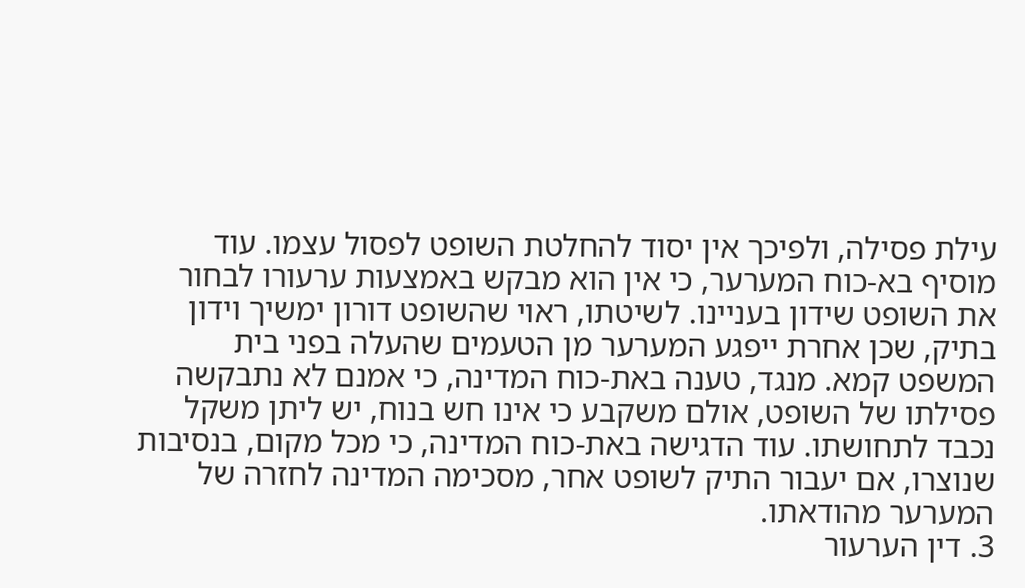עילת פסילה, ולפיכך אין יסוד להחלטת השופט לפסול עצמו. עוד מוסיף בא-כוח המערער, כי אין הוא מבקש באמצעות ערעורו לבחור את השופט שידון בעניינו. לשיטתו, ראוי שהשופט דורון ימשיך וידון בתיק, שכן אחרת ייפגע המערער מן הטעמים שהעלה בפני בית המשפט קמא. מנגד, טענה באת-כוח המדינה, כי אמנם לא נתבקשה פסילתו של השופט, אולם משקבע כי אינו חש בנוח, יש ליתן משקל נכבד לתחושתו. עוד הדגישה באת-כוח המדינה, כי מכל מקום, בנסיבות שנוצרו, אם יעבור התיק לשופט אחר, מסכימה המדינה לחזרה של המערער מהודאתו.
3. דין הערעור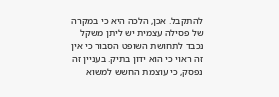להתקבל. אכן, הלכה היא כי במקרה של פסילה עצמית יש ליתן משקל נכבד לתחושת השופט הסבור כי אין זה ראוי כי הוא ידון בתיק. בעניין זה נפסק, כי עוצמת החשש למשוא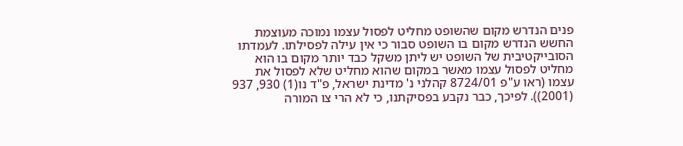פנים הנדרש מקום שהשופט מחליט לפסול עצמו נמוכה מעוצמת החשש הנדרש מקום בו השופט סבור כי אין עילה לפסילתו. לעמדתו הסובייקטיבית של השופט יש ליתן משקל כבד יותר מקום בו הוא מחליט לפסול עצמו מאשר במקום שהוא מחליט שלא לפסול את עצמו (ראו ע"פ 8724/01 קהלני נ' מדינת ישראל, פ"ד נו(1) 930, 937 (2001)). לפיכך, כבר נקבע בפסיקתנו, כי לא הרי צו המורה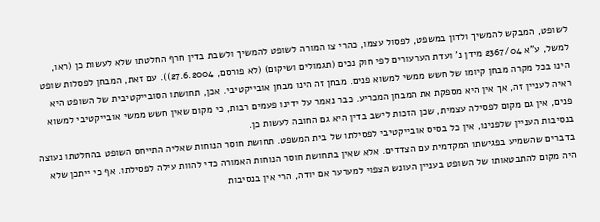לשופט, המבקש להמשיך ולדון במשפט, לפסול עצמו, כהרי צו המורה לשופט להמשיך ולשבת בדין חרף החלטתו שלא לעשות כן (ראו, למשל, ע"א 2367/04 מידן נ' ועדת הערעורים לפי חוק נכים (תגמולים ושיקום) (לא פורסם, 27.6.2004)). עם זאת, המבחן לפסלות שופט הינו בכל מקרה מבחן קיומו של חשש ממשי למשוא פנים. מבחן זה הינו מבחן אובייקטיבי. אכן, תחושתו הסובייקטיבית של השופט היא ראיה לעניין זה, אך אין היא מספקת את המבחן המכריע. כבר נאמר על ידינו פעמים רבות, כי מקום שאין חשש ממשי אובייקטיבי למשוא פנים, אין גם מקום לפסילה עצמית, שכן הזכות לישב בדין היא גם החובה לעשות כן.
בנסיבות העניין שלפנינו, אין כל בסיס אובייקטיבי לפסילתו של בית המשפט. תחושת חוסר הנוחות שאליה התייחס השופט בהחלטתו נעוצה בדברים שהשמיע בפגישתו המקדמית עם הצדדים. אלא שאין בתחושת חוסר הנוחות האמורה כדי להוות עילה לפסילתו. אף כי ייתכן שלא היה מקום להתבטאותו של השופט בעניין העונש הצפוי למערער אם יודה, הרי אין בנסיבות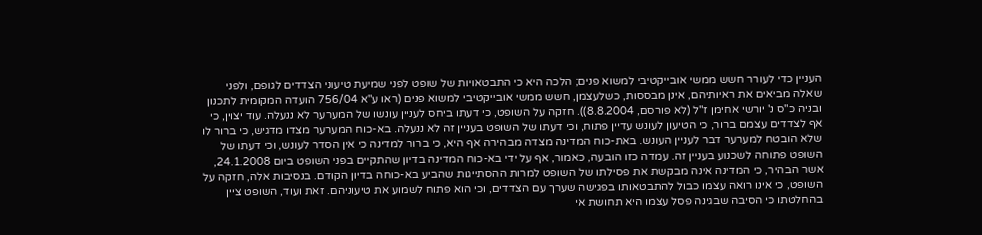העניין כדי לעורר חשש ממשי אובייקטיבי למשוא פנים; הלכה היא כי התבטאויות של שופט לפני שמיעת טיעוני הצדדים לגופם, ולפני שאלה מביאים את ראיותיהם, אינן מבססות, כשלעצמן, חשש ממשי אובייקטיבי למשוא פנים (ראו ע"א 756/04 הועדה המקומית לתכנון ובניה כ"ס נ' יורשי אחימן ז"ל (לא פורסם, 8.8.2004)). חזקה על השופט, כי דעתו ביחס לעניין עונשו של המערער לא ננעלה. עוד יצוין, כי אף לצדדים עצמם ברור, כי הטיעון לעונש עדיין פתוח, וכי דעתו של השופט בעניין זה לא ננעלה. בא-כוח המערער מצדו מדגיש, כי ברור לו שלא הובטח למערער דבר לעניין העונש. באת-כוח המדינה מצדה מבהירה אף היא, כי ברור למדינה כי אין הסדר לעונש, וכי דעתו של השופט פתוחה לשכנוע בעניין זה. עמדה כזו הובעה, כאמור, אף על ידי בא-כוח המדינה בדיון שהתקיים בפני השופט ביום 24.1.2008, אשר הבהיר, כי המדינה אינה מבקשת את פסילתו של השופט למרות ההסתייגות שהביע בא-כוחה בדיון הקודם. בנסיבות אלה, חזקה על השופט, כי אינו רואה עצמו כבול להתבטאותו בפגישה שערך עם הצדדים, וכי הוא פתוח לשמוע את טיעוניהם. זאת ועוד, השופט ציין בהחלטתו כי הסיבה שבגינה פסל עצמו היא תחושת אי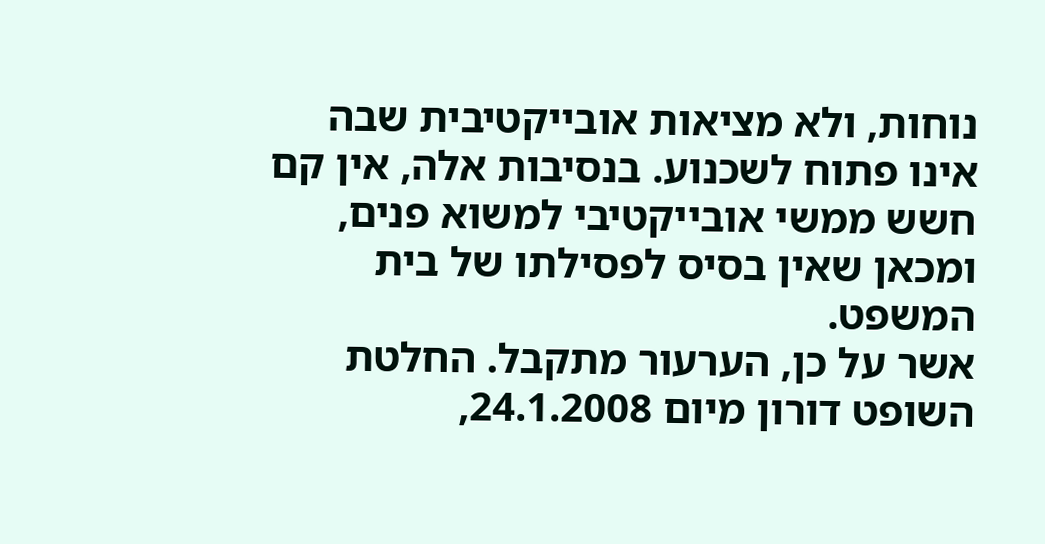נוחות, ולא מציאות אובייקטיבית שבה אינו פתוח לשכנוע. בנסיבות אלה, אין קם חשש ממשי אובייקטיבי למשוא פנים, ומכאן שאין בסיס לפסילתו של בית המשפט.
אשר על כן, הערעור מתקבל. החלטת השופט דורון מיום 24.1.2008,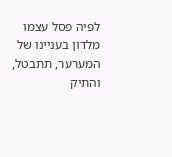לפיה פסל עצמו מלדון בעניינו של המערער, תתבטל, והתיק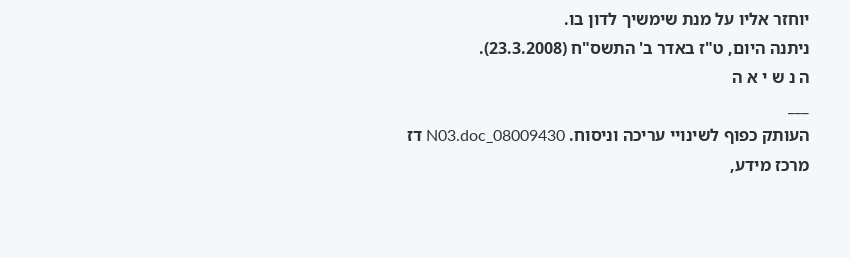יוחזר אליו על מנת שימשיך לדון בו.
ניתנה היום, ט"ז באדר ב' התשס"ח (23.3.2008).
ה נ ש י א ה
___
העותק כפוף לשינויי עריכה וניסוח. 08009430_N03.doc דז
מרכז מידע,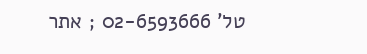טל' 02-6593666 ; אתר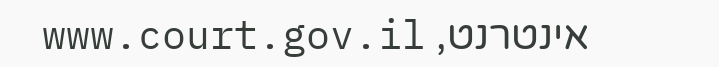אינטרנט, www.court.gov.il